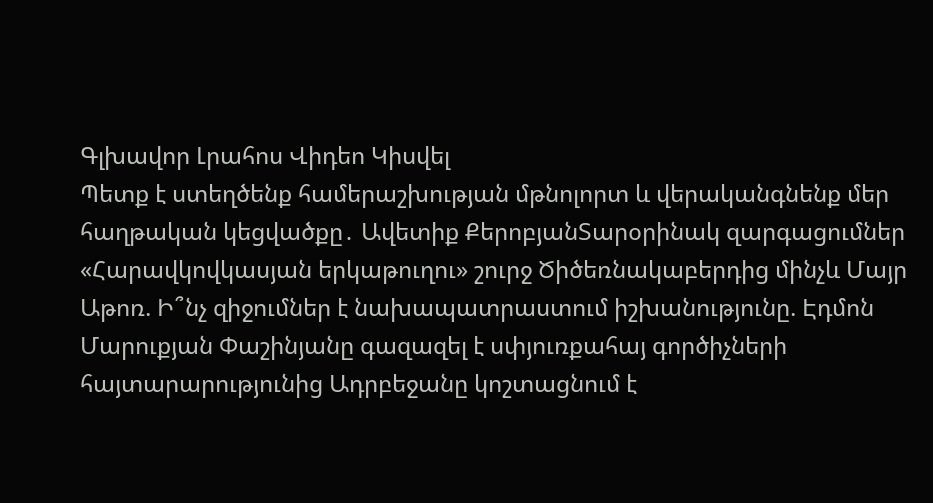Գլխավոր Լրահոս Վիդեո Կիսվել
Պետք է ստեղծենք համերաշխության մթնոլորտ և վերականգնենք մեր հաղթական կեցվածքը․ Ավետիք ՔերոբյանՏարօրինակ զարգացումներ «Հարավկովկասյան երկաթուղու» շուրջ Ծիծեռնակաբերդից մինչև Մայր Աթոռ. Ի՞նչ զիջումներ է նախապատրաստում իշխանությունը. Էդմոն Մարուքյան Փաշինյանը գազազել է սփյուռքահայ գործիչների հայտարարությունից Ադրբեջանը կոշտացնում է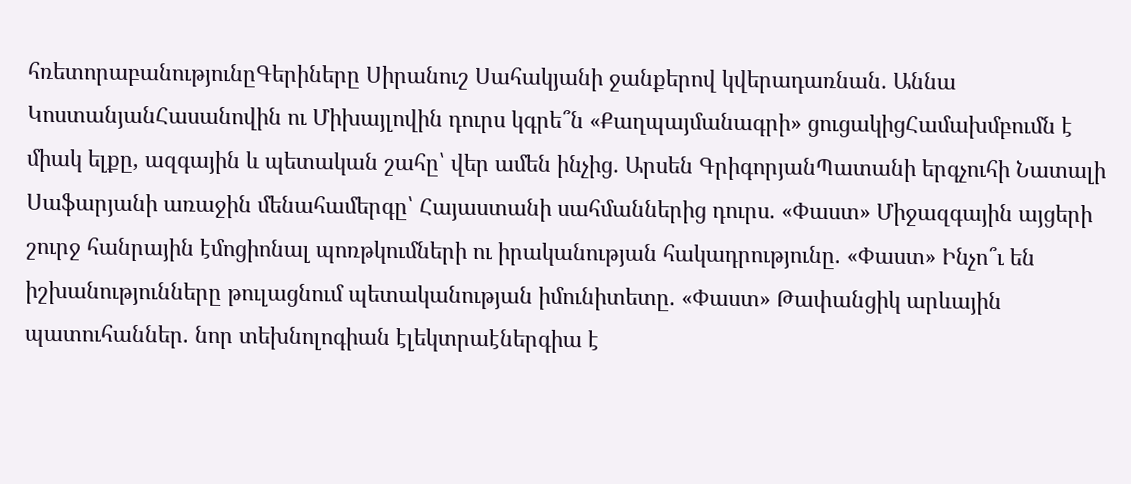հռետորաբանությունըԳերիները Սիրանուշ Սահակյանի ջանքերով կվերադառնան․ Աննա ԿոստանյանՀասանովին ու Միխայլովին դուրս կգրե՞ն «Քաղպայմանագրի» ցուցակիցՀամախմբումն է միակ ելքը, ազգային և պետական շահը՝ վեր ամեն ինչից․ Արսեն ԳրիգորյանՊատանի երգչուհի Նատալի Սաֆարյանի առաջին մենահամերգը՝ Հայաստանի սահմաններից դուրս. «Փաստ» Միջազգային այցերի շուրջ հանրային էմոցիոնալ պոռթկումների ու իրականության հակադրությունը. «Փաստ» Ինչո՞ւ են իշխանությունները թուլացնում պետականության իմունիտետը. «Փաստ» Թափանցիկ արևային պատուհաններ. նոր տեխնոլոգիան էլեկտրաէներգիա է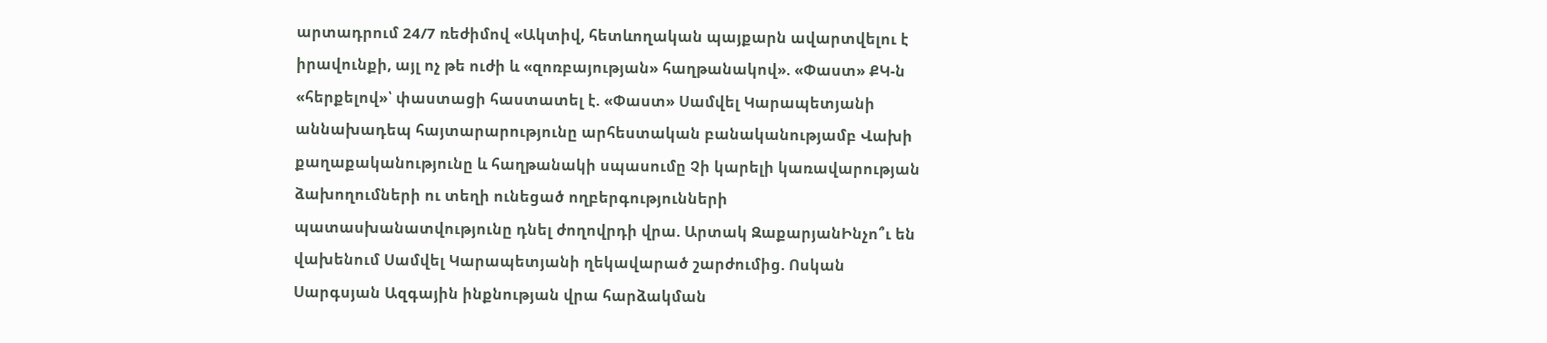արտադրում 24/7 ռեժիմով «Ակտիվ, հետևողական պայքարն ավարտվելու է իրավունքի, այլ ոչ թե ուժի և «զոռբայության» հաղթանակով». «Փաստ» ՔԿ-ն «հերքելով»՝ փաստացի հաստատել է. «Փաստ» Սամվել Կարապետյանի աննախադեպ հայտարարությունը արհեստական բանականությամբ Վախի քաղաքականությունը և հաղթանակի սպասումը Չի կարելի կառավարության ձախողումների ու տեղի ունեցած ողբերգությունների պատասխանատվությունը դնել ժողովրդի վրա. Արտակ ԶաքարյանԻնչո՞ւ են վախենում Սամվել Կարապետյանի ղեկավարած շարժումից. Ոսկան Սարգսյան Ազգային ինքնության վրա հարձակման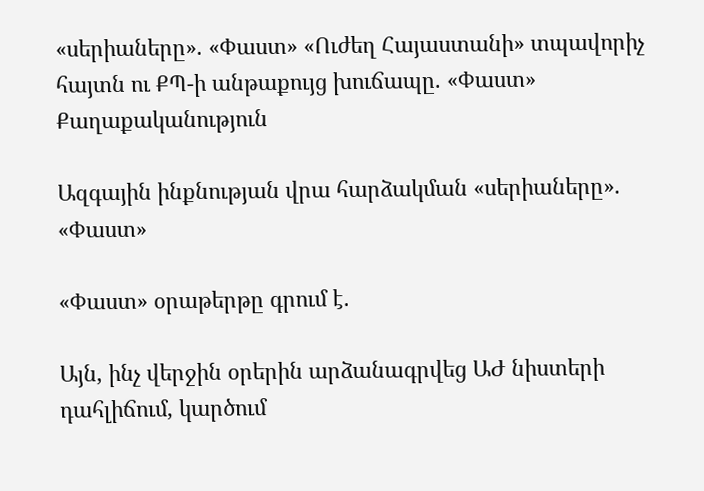«սերիաները». «Փաստ» «Ուժեղ Հայաստանի» տպավորիչ հայտն ու ՔՊ-ի անթաքույց խուճապը. «Փաստ»
Քաղաքականություն

Ազգային ինքնության վրա հարձակման «սերիաները». «Փաստ»

«Փաստ» օրաթերթը գրում է.

Այն, ինչ վերջին օրերին արձանագրվեց ԱԺ նիստերի դահլիճում, կարծում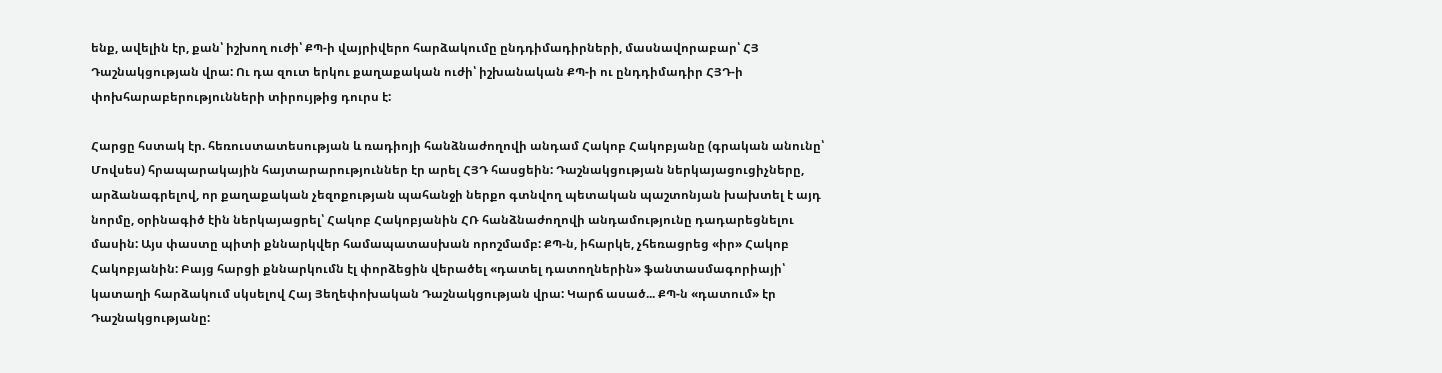ենք, ավելին էր, քան՝ իշխող ուժի՝ ՔՊ-ի վայրիվերո հարձակումը ընդդիմադիրների, մասնավորաբար՝ ՀՅ Դաշնակցության վրա: Ու դա զուտ երկու քաղաքական ուժի՝ իշխանական ՔՊ-ի ու ընդդիմադիր ՀՅԴ-ի փոխհարաբերությունների տիրույթից դուրս է:

Հարցը հստակ էր. հեռուստատեսության և ռադիոյի հանձնաժողովի անդամ Հակոբ Հակոբյանը (գրական անունը՝ Մովսես) հրապարակային հայտարարություններ էր արել ՀՅԴ հասցեին: Դաշնակցության ներկայացուցիչները, արձանագրելով, որ քաղաքական չեզոքության պահանջի ներքո գտնվող պետական պաշտոնյան խախտել է այդ նորմը, օրինագիծ էին ներկայացրել՝ Հակոբ Հակոբյանին ՀՌ հանձնաժողովի անդամությունը դադարեցնելու մասին: Այս փաստը պիտի քննարկվեր համապատասխան որոշմամբ: ՔՊ-ն, իհարկե, չհեռացրեց «իր» Հակոբ Հակոբյանին: Բայց հարցի քննարկումն էլ փորձեցին վերածել «դատել դատողներին» ֆանտասմագորիայի՝ կատաղի հարձակում սկսելով Հայ Յեղեփոխական Դաշնակցության վրա: Կարճ ասած... ՔՊ-ն «դատում» էր Դաշնակցությանը: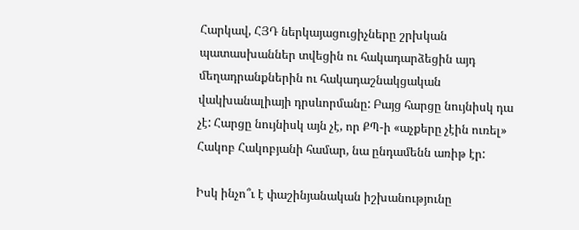Հարկավ, ՀՅԴ ներկայացուցիչները շրխկան պատասխաններ տվեցին ու հակադարձեցին այդ մեղադրանքներին ու հակադաշնակցական վակխանալիայի դրսևորմանը: Բայց հարցը նույնիսկ դա չէ: Հարցը նույնիսկ այն չէ, որ ՔՊ-ի «աչքերը չէին ուռել» Հակոբ Հակոբյանի համար, նա ընդամենն առիթ էր:

Իսկ ինչո՞ւ է փաշինյանական իշխանությունը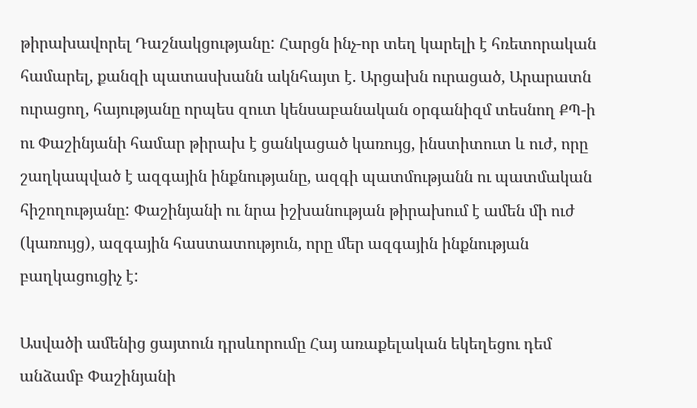թիրախավորել Դաշնակցությանը: Հարցն ինչ-որ տեղ կարելի է հռետորական համարել, քանզի պատասխանն ակնհայտ է. Արցախն ուրացած, Արարատն ուրացող, հայությանը որպես զուտ կենսաբանական օրգանիզմ տեսնող ՔՊ-ի ու Փաշինյանի համար թիրախ է ցանկացած կառույց, ինստիտուտ և ուժ, որը շաղկապված է ազգային ինքնությանը, ազգի պատմությանն ու պատմական հիշողությանը: Փաշինյանի ու նրա իշխանության թիրախում է ամեն մի ուժ (կառույց), ազգային հաստատություն, որը մեր ազգային ինքնության բաղկացուցիչ է:

Ասվածի ամենից ցայտուն դրսևորումը Հայ առաքելական եկեղեցու դեմ անձամբ Փաշինյանի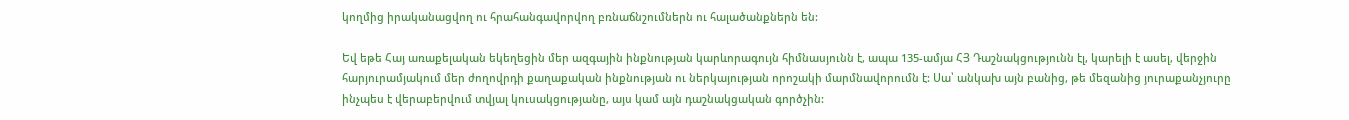կողմից իրականացվող ու հրահանգավորվող բռնաճնշումներն ու հալածանքներն են:

Եվ եթե Հայ առաքելական եկեղեցին մեր ազգային ինքնության կարևորագույն հիմնասյունն է, ապա 135-ամյա ՀՅ Դաշնակցությունն էլ, կարելի է ասել, վերջին հարյուրամյակում մեր ժողովրդի քաղաքական ինքնության ու ներկայության որոշակի մարմնավորումն է: Սա՝ անկախ այն բանից, թե մեզանից յուրաքանչյուրը ինչպես է վերաբերվում տվյալ կուսակցությանը, այս կամ այն դաշնակցական գործչին: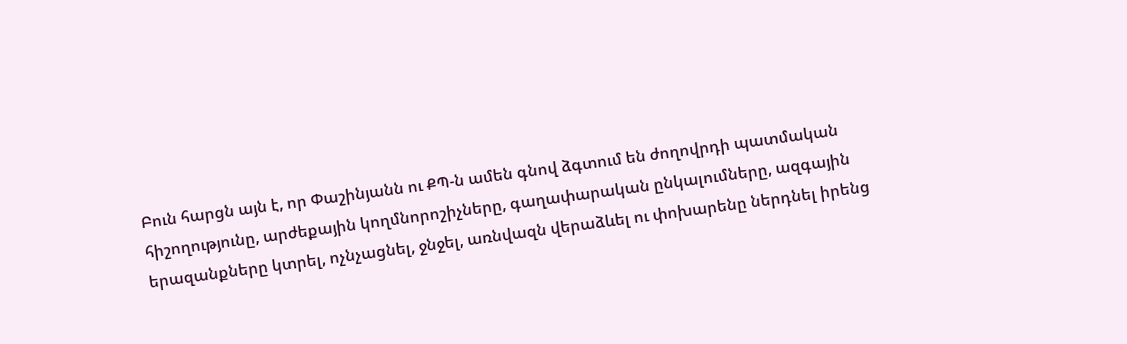Բուն հարցն այն է, որ Փաշինյանն ու ՔՊ-ն ամեն գնով ձգտում են ժողովրդի պատմական հիշողությունը, արժեքային կողմնորոշիչները, գաղափարական ընկալումները, ազգային երազանքները կտրել, ոչնչացնել, ջնջել, առնվազն վերաձևել ու փոխարենը ներդնել իրենց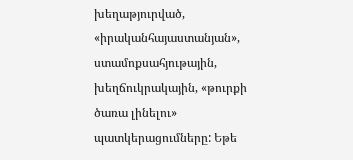խեղաթյուրված, «իրականհայաստանյան», ստամոքսահյութային, խեղճուկրակային, «թուրքի ծառա լինելու» պատկերացումները: Եթե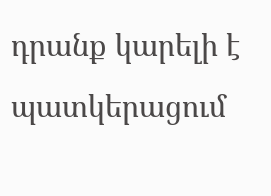դրանք կարելի է պատկերացում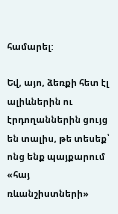համարել:

Եվ, այո, ձեռքի հետ էլ ալիևներին ու էրդողաններին ցույց են տալիս, թե տեսեք՝ ոնց ենք պայքարում «հայ ռևանշիստների»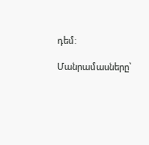դեմ:

Մանրամասները՝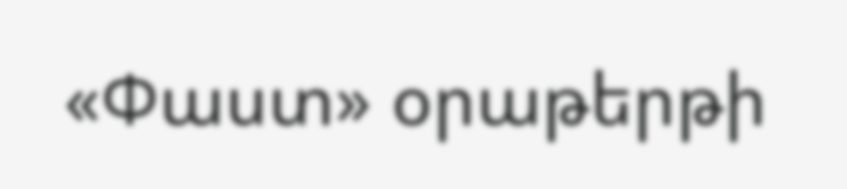«Փաստ» օրաթերթի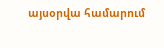այսօրվա համարում